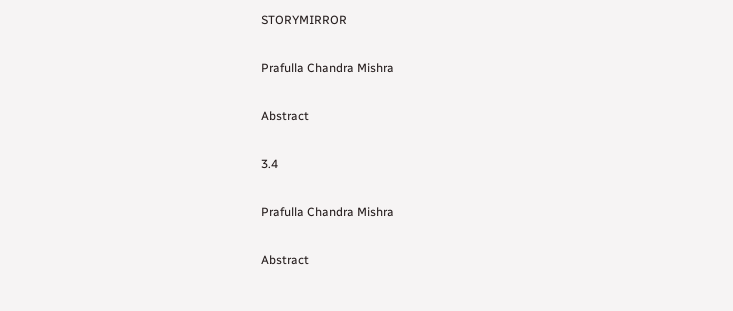STORYMIRROR

Prafulla Chandra Mishra

Abstract

3.4

Prafulla Chandra Mishra

Abstract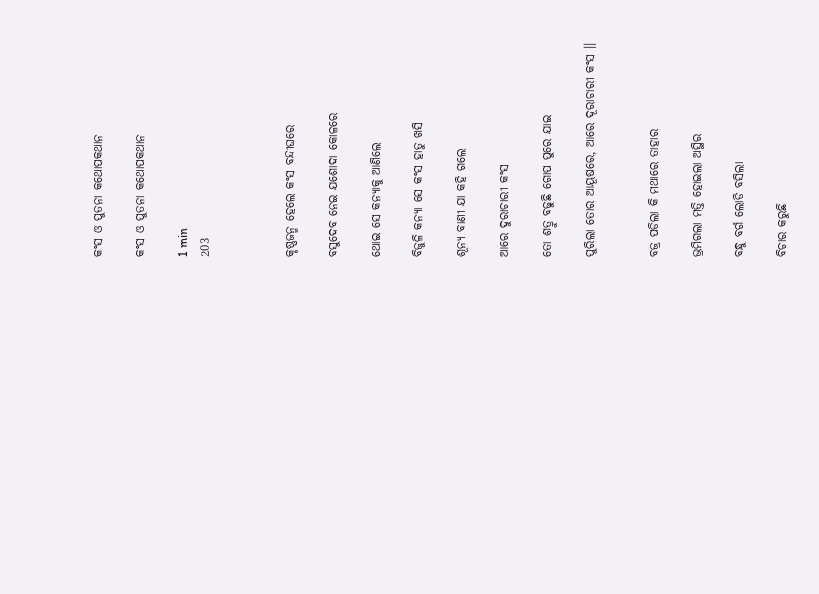କଂସ ଓ ପୁତନା କଥୋପକଥାନ

କଂସ ଓ ପୁତନା କଥୋପକଥାନ

1 min
203



କୃଷ୍ଣଜନ୍ମ ହେଲେ କଂସ ବନ୍ଦୀଘରେ

ବସୁଦେବ ନେଇ ଯଶୋଦା କୋଳରେ

ଥୋଇ ସେ କନ୍ୟାକୁ ଆଣିଲେ

ବିଜୁଳି କନ୍ୟା ସେ କଂସ ହାତୁ ଖସି

ଶୂନ୍ୟ ବାଣୀ ଯା କହି ଗଲେ

ଆରେ ଦୁରାଚାରୀ କଂସ

ତୋ ଶତ୍ରୁ ବଢୁଛି ଗୋପ ପୁରେ ଯାଇ

ପୁରିଲା ତୋର ଆୟୂଷରେ, ଆରେ ଦୂରାଚାରୀ କଂସ ।।


ବଜ୍ର ପଡିଲା କି ମଥାରେ ତାହାର

ଭ୍ରମିଗଲା ମତ୍ତି ହୋଇଲା ଅସ୍ଥିର

ବନ୍ଧୁ ବର୍ଗ ଲୋଡି ବସିଲା

ବିଚାର କରୁଛି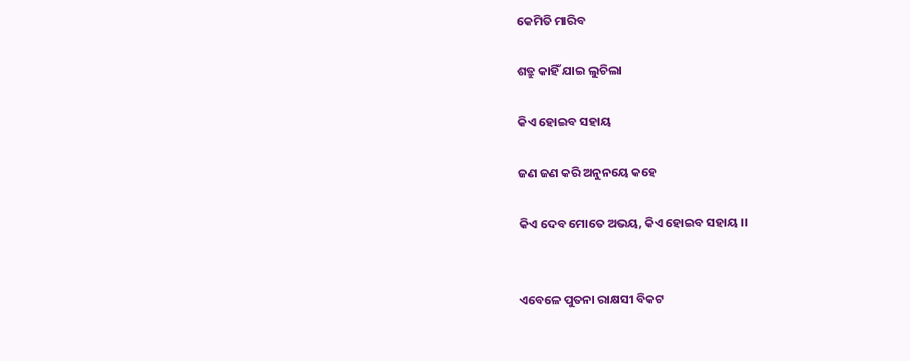କେମିତି ମାରିବ

ଶତ୍ରୁ କାହିଁ ଯାଇ ଲୁଚିଲା

କିଏ ହୋଇବ ସହାୟ

ଜଣ ଜଣ କରି ଅନୁନୟେ କହେ

କିଏ ଦେବ ମୋତେ ଅଭୟ, କିଏ ହୋଇବ ସହାୟ ।।


ଏବେଳେ ପୁତନା ରାକ୍ଷସୀ ବିକଟ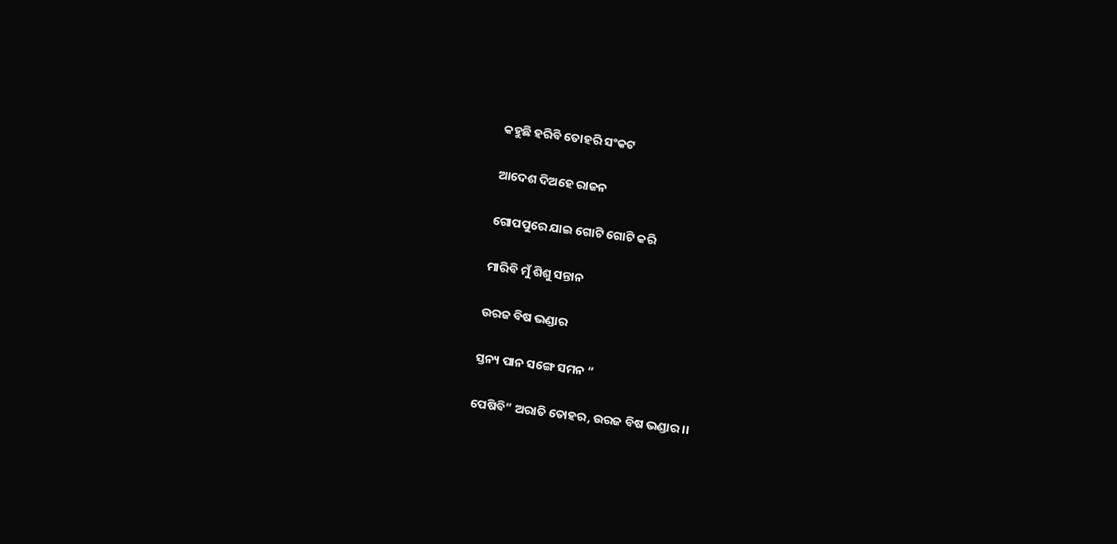କହୁଛି ହରିବି ତୋହରି ସଂକଟ

ଆଦେଶ ଦିଅହେ ରାଜନ

ଗୋପପୁରେ ଯାଇ ଗୋଟି ଗୋଟି କରି

ମାରିବି ମୁଁ ଶିଶୁ ସନ୍ତାନ

ଉରଜ ବିଷ ଭଣ୍ଡାର

ସ୍ତନ୍ୟ ପାନ ସଙ୍ଗେ ସମନ “

ପେଷିବି” ଅରାତି ତୋହର, ଉରଜ ବିଷ ଭଣ୍ଡାର ।।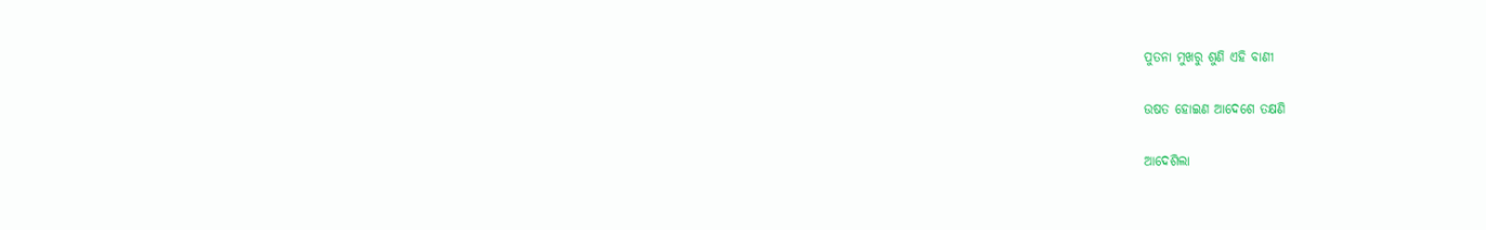ପୁତନା ମୁଖରୁ ଶୁଣି ଏହି ବାଣୀ

ଉଷତ ହୋଇଣ ଆଦେଶେ ତକ୍ଷଣି

ଆଦେଶିଲା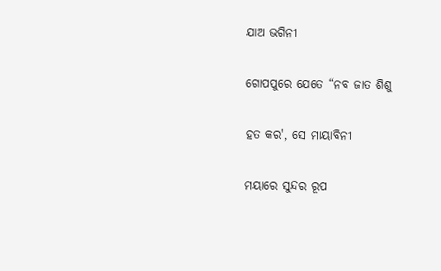ଯାଅ ଭଗିନୀ

ଗୋପପୁରେ ଯେତେ “ନବ ଜାତ ଶିଶୁ

ହତ କର', ସେ ମାୟାବିନୀ

ମୟାରେ ସୁନ୍ଦର ରୂପ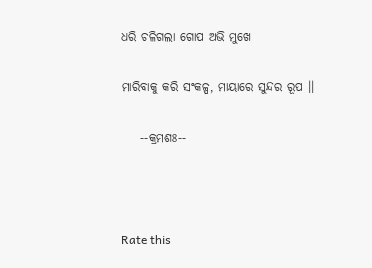ଧରି ଚଳିଗଲା ଗୋପ ଅଭି ମୁଖେ

ମାରିବାକୁ କରି ସଂକଳ୍ପ, ମାୟାରେ ସୁନ୍ଦର ରୂପ ।।

    --କ୍ରମଶଃ--



Rate this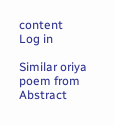content
Log in

Similar oriya poem from Abstract